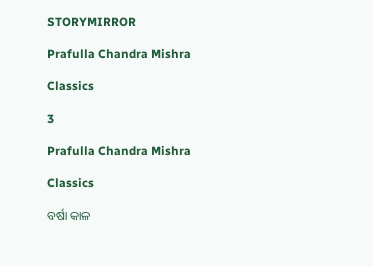STORYMIRROR

Prafulla Chandra Mishra

Classics

3

Prafulla Chandra Mishra

Classics

ବର୍ଷା କାଳ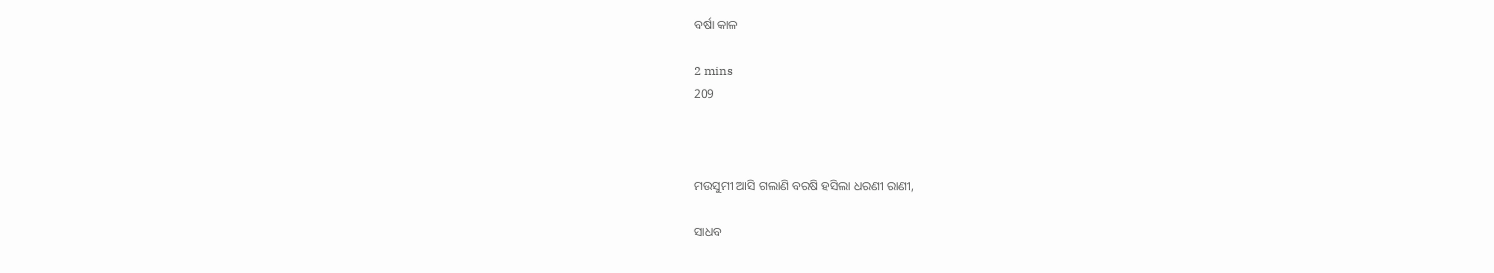ବର୍ଷା କାଳ

2 mins
209



ମଉସୁମୀ ଆସି ଗଲାଣି ବରଷି ହସିଲା ଧରଣୀ ରାଣୀ,

ସାଧବ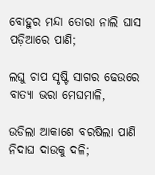ବୋହୁର ମନ୍ଦା ତୋରା ନାଲି ଘାସ ପଡ଼ିଆରେ ପାଣି;

ଲଘୁ ଚାପ ସୃଷ୍ଟି ସାଗର ଢେଉରେ ବାତ୍ୟା ଭରା ମେଘମାଳି,

ଉଡିଲା ଆକାଶେ ବରଷିଲା ପାଣି ନିଦାଘ ଦାଉକୁ ଦଳି;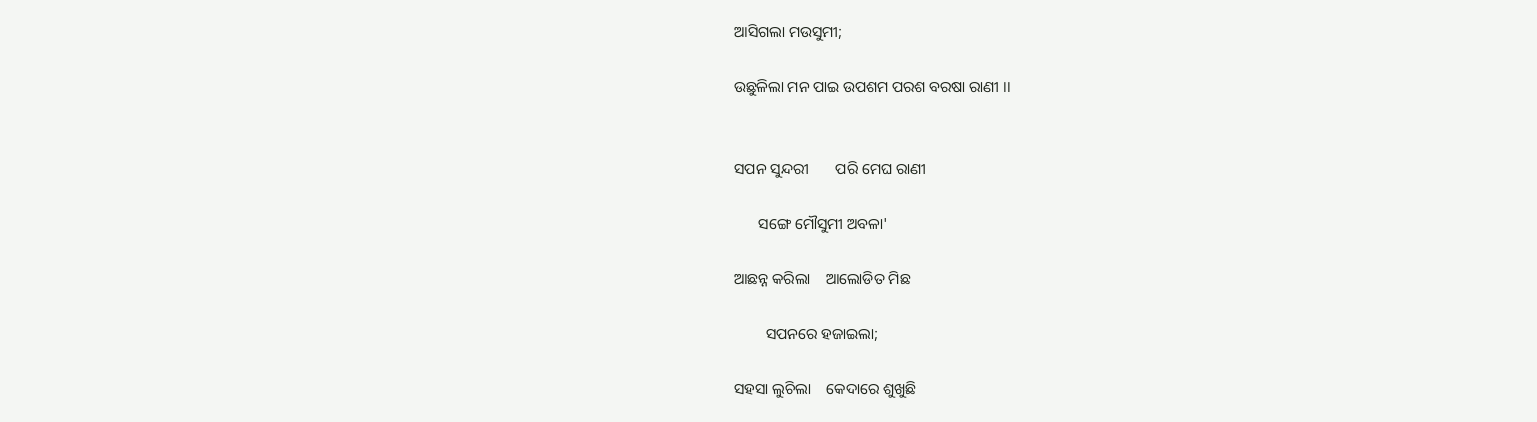ଆସିଗଲା ମଉସୁମୀ;

ଉଛୁଳିଲା ମନ ପାଇ ଉପଶମ ପରଶ ବରଷା ରାଣୀ ।।


ସପନ ସୁନ୍ଦରୀ       ପରି ମେଘ ରାଣୀ

      ସଙ୍ଗେ ମୌସୁମୀ ଅବଳା'

ଆଛନ୍ନ କରିଲା    ଆଲୋଡିତ ମିଛ

        ସପନରେ ହଜାଇଲା;

ସହସା ଲୁଚିଲା    କେଦାରେ ଶୁଖୁଛି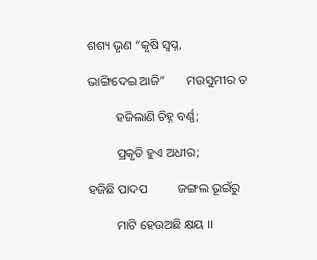ଶଶ୍ୟ ଭୃଣ “କୃଷି ସ୍ଵପ୍ନ,

ଭାଙ୍ଗିଦେଇ ଆଜି”       ମଉସୁମୀର ତ

         ହଜିଲାଣି ଚିହ୍ନ ବର୍ଣ୍ଣ;

         ପ୍ରକୃତି ହୁଏ ଅଧୀର;

ହଜିଛି ପାଦପ          ଜଙ୍ଗଲ ଭୂଇଁରୁ

         ମାଟି ହେଉଅଛି କ୍ଷୟ ।।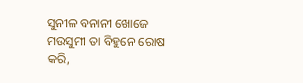ସୁନୀଳ ବନାନୀ ଖୋଜେ ମଉସୁମୀ ତା ବିହୁନେ ରୋଷ କରି,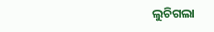ଲୁଚିଗଲା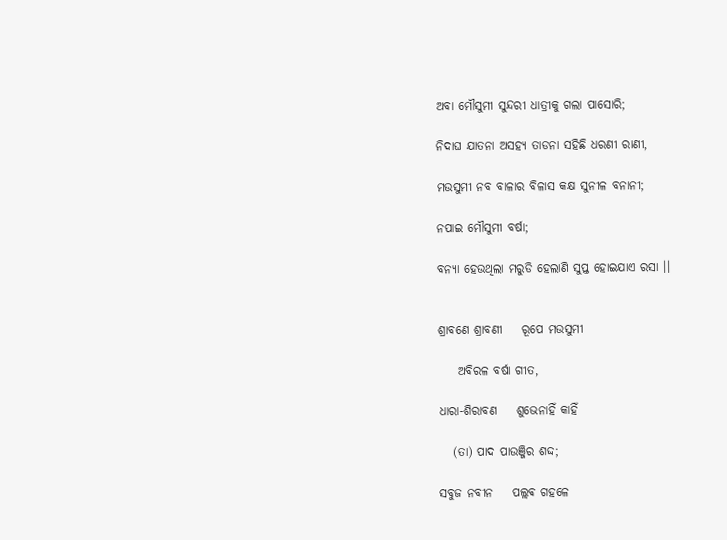ଅବା ମୌସୁମୀ ସୁନ୍ଦରୀ ଧାତ୍ରୀକୁ ଗଲା ପାସୋରି;

ନିଦାଘ ଯାତନା ଅସହ୍ୟ ତାଡନା ସହିଛି ଧରଣୀ ରାଣୀ,

ମଉସୁମୀ ନବ ବାଳାର ବିଳାସ କକ୍ଷ ସୁନୀଳ ବନାନୀ;

ନପାଇ ମୌସୁମୀ ବର୍ଷା;

ବନ୍ୟା ହେଉଥିଲା ମରୁଡି ହେଲାଣି ସୁପ୍ତ ହୋଇଯାଏ ରସା ।।


ଶ୍ରାବଣେ ଶ୍ରାବଣୀ    ରୂପେ ମଉସୁମୀ

    ଅବିରଳ ବର୍ଷା ଗୀତ,

ଧାରା-ଶିରାବଣ    ଶୁଭେନାହିଁ କାହିଁ

   (ତା) ପାଦ ପାଉଞ୍ଜିର ଶଦ୍ଦ;

ସବୁଜ ନବୀନ    ପଲ୍ଲଵ ଗହଳେ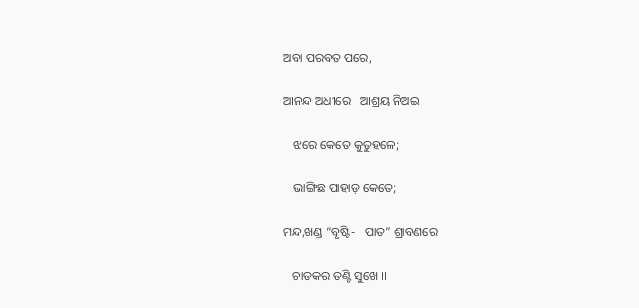ଅବା ପରବତ ପରେ,

ଆନନ୍ଦ ଅଧୀରେ   ଆଶ୍ରୟ ନିଅଇ

   ଝରେ କେତେ କୁତୁହଳେ;

   ଭାଙ୍ଗିଛ ପାହାଡ଼ କେତେ;

ମନ୍ଦ,ଖଣ୍ଡ “ବୃଷ୍ଟି-   ପାତ” ଶ୍ରାବଣରେ

   ଚାତକର ତଣ୍ଟି ସୁଖେ ।।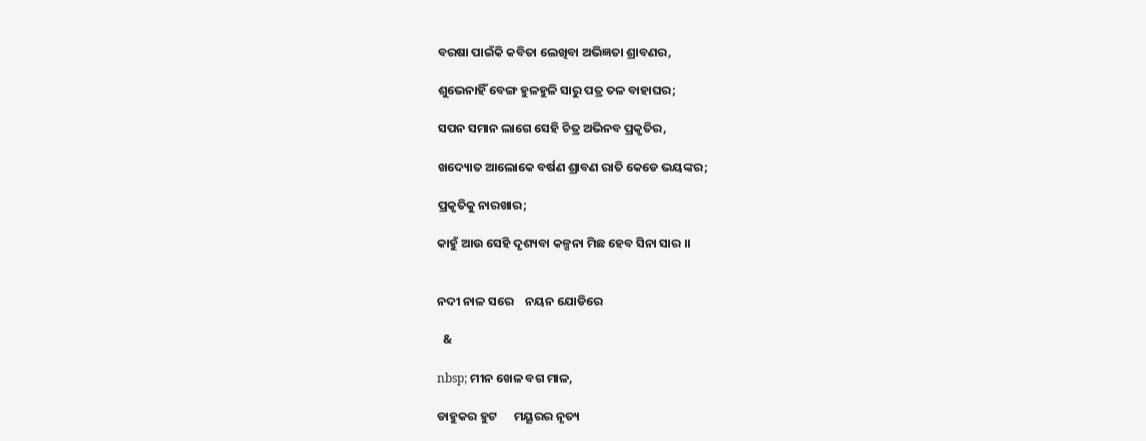ବରଷା ପାଇଁକି କବିତା ଲେଖିବା ଅଭିଜ୍ଞତା ଶ୍ରାବଣର,

ଶୁଭେନାହିଁ ବେଙ୍ଗ ହୁଳହୁଳି ସାରୁ ପତ୍ର ତଳ ବାହାଘର;

ସପନ ସମାନ ଲାଗେ ସେହି ଚିତ୍ର ଅଭିନବ ପ୍ରକୃତିର,

ଖଦ୍ୟୋତ ଆଲୋକେ ବର୍ଷଣ ଶ୍ରାବଣ ରାତି କେଡେ ଭୟଙ୍କର;

ପ୍ରକୃତିକୁ ନାରଖାର;

କାହୁଁ ଆଉ ସେହି ଦୃଶ୍ୟବା କଳ୍ପନା ମିଛ ହେବ ସିନା ସାର ।।


ନଦୀ ନାଳ ସରେ    ନୟନ ଯୋଡିରେ

  &

nbsp; ମୀନ ଖେଳ ବଗ ମାଳ,

ଡାହୁକର ହୁଟ      ମୟୂରର ନୃତ୍ୟ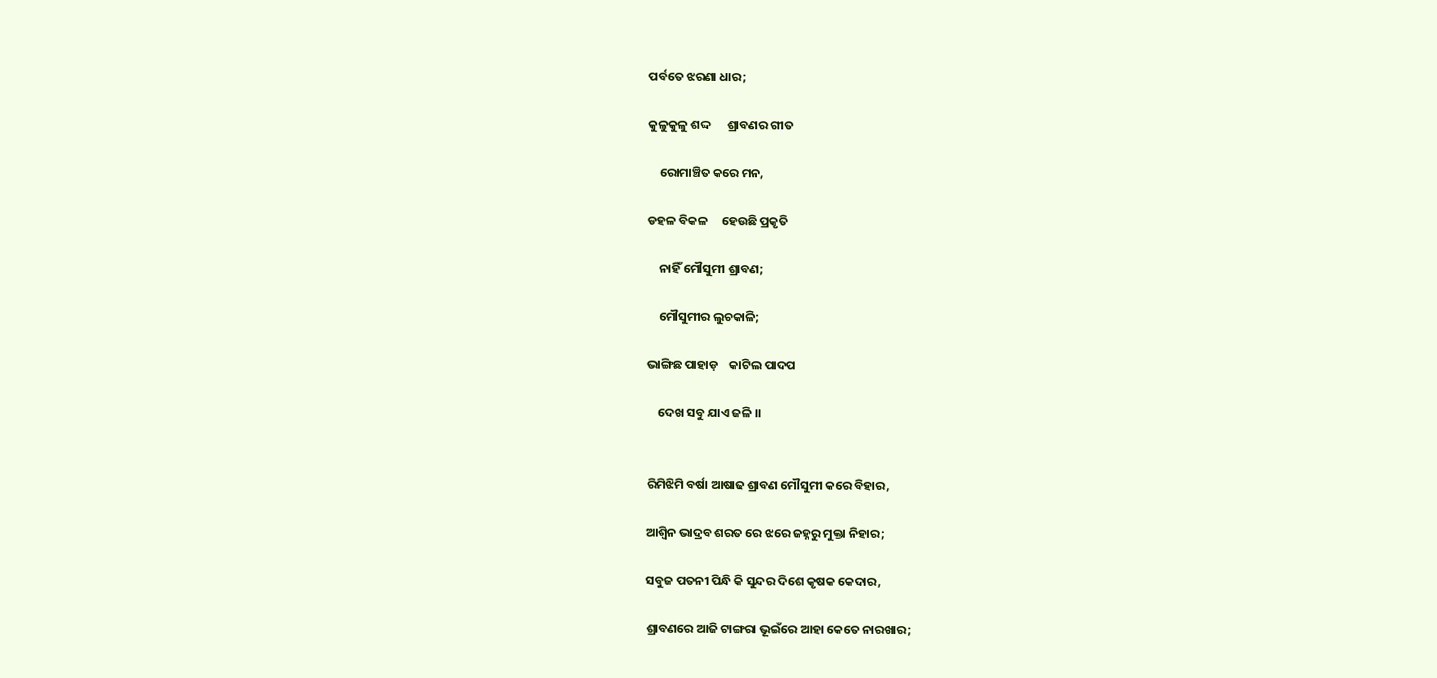ପର୍ବତେ ଝରଣା ଧାର;

କୁଳୁକୁଳୁ ଶଦ୍ଦ      ଶ୍ରାବଣର ଗୀତ

    ରୋମାଞ୍ଚିତ କରେ ମନ,

ଡହଳ ବିକଳ     ହେଉଛି ପ୍ରକୃତି

    ନାହିଁ ମୌସୁମୀ ଶ୍ରାବଣ;

    ମୌସୁମୀର ଲୁଚକାଳି;

ଭାଙ୍ଗିଛ ପାହାଡ଼    କାଟିଲ ପାଦପ

    ଦେଖ ସବୁ ଯାଏ ଜଳି ।।


ରିମିଝିମି ବର୍ଷା ଆଷାଢ ଶ୍ରାବଣ ମୌସୁମୀ କରେ ବିହାର,

ଆଶ୍ଵିନ ଭାଦ୍ରବ ଶରତ ରେ ଝରେ ଜହ୍ନରୁ ମୁକ୍ତା ନିହାର;

ସବୁଜ ପତନୀ ପିନ୍ଧି କି ସୁନ୍ଦର ଦିଶେ କୃଷକ କେଦାର,

ଶ୍ରାବଣରେ ଆଜି ଟାଙ୍ଗରା ଭୂଇଁରେ ଆହା କେତେ ନାରଖାର;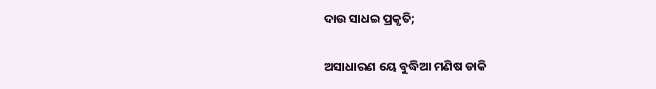ଦାଉ ସାଧଇ ପ୍ରକୃତି;

ଅସାଧାରଣ ୟେ ବୁଦ୍ଧିଆ ମଣିଷ ଡାକି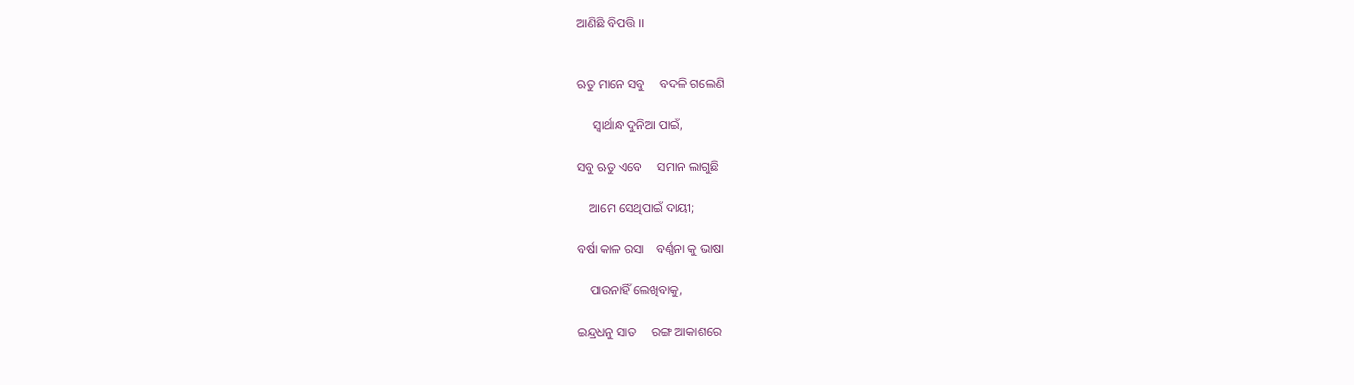ଆଣିଛି ବିପତ୍ତି ।।


ଋତୁ ମାନେ ସବୁ     ବଦଳି ଗଲେଣି

     ସ୍ଵାର୍ଥାନ୍ଧ ଦୁନିଆ ପାଇଁ,

ସବୁ ଋତୁ ଏବେ     ସମାନ ଲାଗୁଛି

    ଆମେ ସେଥିପାଇଁ ଦାୟୀ;

ବର୍ଷା କାଳ ରସା    ବର୍ଣ୍ଣନା କୁ ଭାଷା

    ପାଉନାହିଁ ଲେଖିବାକୁ,

ଇନ୍ଦ୍ରଧନୁ ସାତ     ରଙ୍ଗ ଆକାଶରେ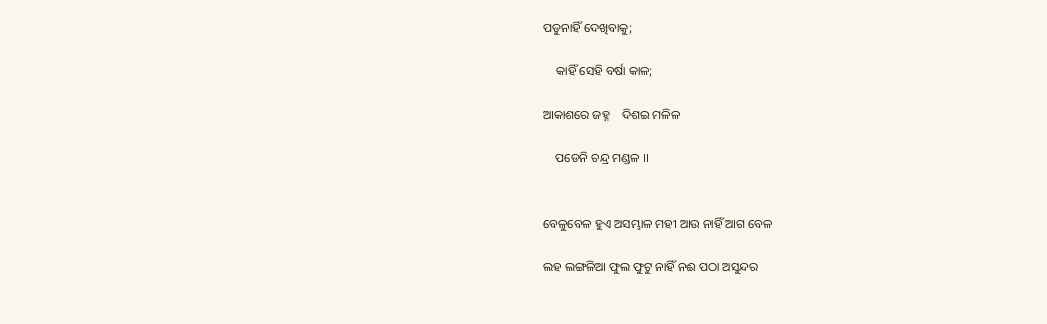ପଡୁନାହିଁ ଦେଖିବାକୁ;

    କାହିଁ ସେହି ବର୍ଷା କାଳ;

ଆକାଶରେ ଜହ୍ନ    ଦିଶଇ ମଳିଳ

    ପଡେନି ଚନ୍ଦ୍ର ମଣ୍ଡଳ ।।


ବେଳୁବେଳ ହୁଏ ଅସମ୍ଭାଳ ମହୀ ଆଉ ନାହିଁ ଆଗ ବେଳ

ଲହ ଲଙ୍ଗଳିଆ ଫୁଲ ଫୁଟୁ ନାହିଁ ନଈ ପଠା ଅସୁନ୍ଦର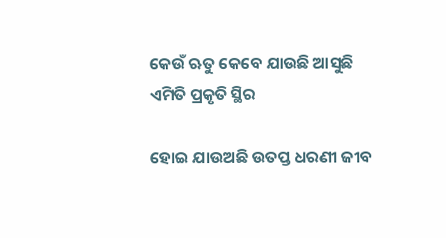କେଉଁ ଋତୁ କେବେ ଯାଉଛି ଆସୁଛି ଏମିତି ପ୍ରକୃତି ସ୍ଥିର

ହୋଇ ଯାଉଅଛି ଉତପ୍ତ ଧରଣୀ ଜୀବ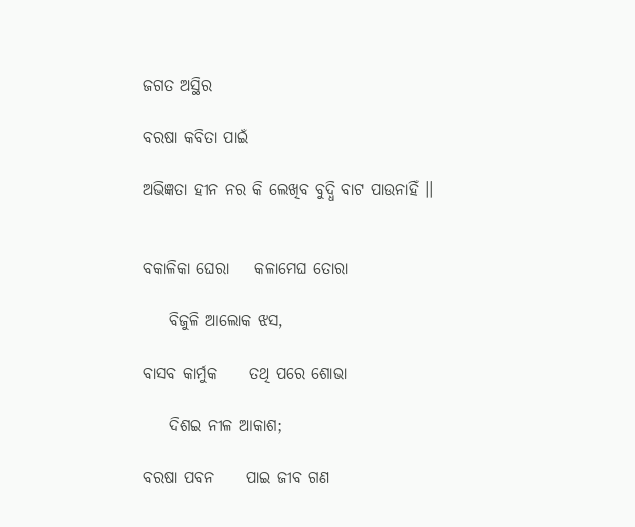ଜଗତ ଅସ୍ଥିର

ବରଷା କବିତା ପାଇଁ

ଅଭିଜ୍ଞତା ହୀନ ନର କି ଲେଖିବ ବୁଦ୍ଧି ବାଟ ପାଉନାହିଁ ।।


ବକାଳିକା ଘେରା    କଳାମେଘ ତୋରା

    ବିଜୁଳି ଆଲୋକ ଝସ,

ବାସବ କାର୍ମୁକ     ତଥି ପରେ ଶୋଭା

    ଦିଶଇ ନୀଳ ଆକାଶ;

ବରଷା ପବନ     ପାଇ ଜୀବ ଗଣ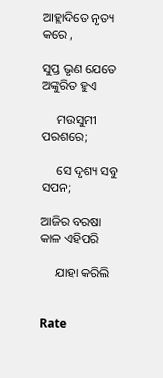ଆହ୍ଲାଦିତେ ନୃତ୍ୟ କରେ ,

ସୁପ୍ତ ଭୃଣ ଯେତେ     ଅଙ୍କୁରିତ ହୁଏ

     ମଉସୁମୀ ପରଶରେ;

     ସେ ଦୃଶ୍ୟ ସବୁ ସପନ;

ଆଜିର ବରଷା      କାଳ ଏହିପରି

     ଯାହା କରିଲି


Rate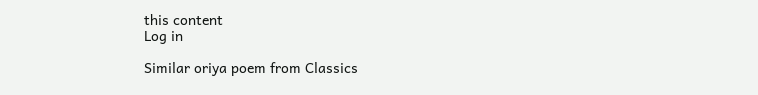this content
Log in

Similar oriya poem from Classics